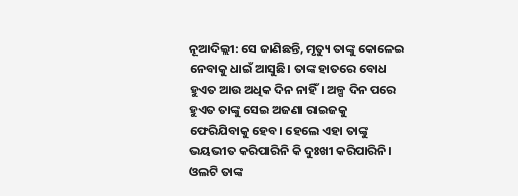ନୂଆଦିଲ୍ଲୀ: ସେ ଜାଣିଛନ୍ତି, ମୃତ୍ୟୁ ତାଙ୍କୁ କୋଳେଇ ନେବାକୁ ଧାଇଁ ଆସୁଛି। ତାଙ୍କ ହାତରେ ବୋଧ ହୁଏତ ଆଉ ଅଧିକ ଦିନ ନାହିଁ। ଅଳ୍ପ ଦିନ ପରେ ହୁଏତ ତାଙ୍କୁ ସେଇ ଅଜଣା ରାଇଜକୁ ଫେରିଯିବାକୁ ହେବ। ହେଲେ ଏହା ତାଙ୍କୁ ଭୟଭୀତ କରିପାରିନି କି ଦୁଃଖୀ କରିପାରିନି। ଓଲଟି ତାଙ୍କ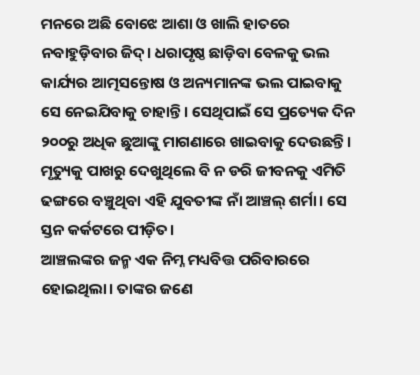ମନରେ ଅଛି ବୋଝେ ଆଶା ଓ ଖାଲି ହାତରେ ନବାହୁଡ଼ିବାର ଜିଦ୍। ଧରାପୃଷ୍ଠ ଛାଡ଼ିବା ବେଳକୁ ଭଲ କାର୍ଯ୍ୟର ଆତ୍ମସନ୍ତୋଷ ଓ ଅନ୍ୟମାନଙ୍କ ଭଲ ପାଇବାକୁ ସେ ନେଇଯିବାକୁ ଚାହାନ୍ତି। ସେଥିପାଇଁ ସେ ପ୍ରତ୍ୟେକ ଦିନ ୨୦୦ରୁ ଅଧିକ ଛୁଆଙ୍କୁ ମାଗଣାରେ ଖାଇବାକୁ ଦେଉଛନ୍ତି। ମୃତ୍ୟୁକୁ ପାଖରୁ ଦେଖୁଥିଲେ ବି ନ ଡରି ଜୀବନକୁ ଏମିତି ଢଙ୍ଗରେ ବଞ୍ଚୁଥିବା ଏହି ଯୁବତୀଙ୍କ ନାଁ ଆଞ୍ଚଲ୍ ଶର୍ମା। ସେ ସ୍ତନ କର୍କଟରେ ପୀଡ଼ିତ।
ଆଞ୍ଚଲଙ୍କର ଜନ୍ମ ଏକ ନିମ୍ନ ମଧ୍ୟବିତ୍ତ ପରିବାରରେ ହୋଇଥିଲା। ତାଙ୍କର ଜଣେ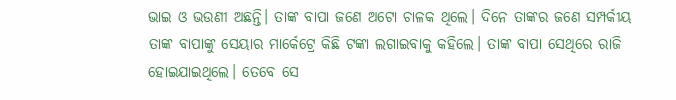ଭାଇ ଓ ଭଉଣୀ ଅଛନ୍ତି। ତାଙ୍କ ବାପା ଜଣେ ଅଟୋ ଚାଳକ ଥିଲେ। ଦିନେ ତାଙ୍କର ଜଣେ ସମ୍ପର୍କୀୟ ତାଙ୍କ ବାପାଙ୍କୁ ସେୟାର ମାର୍କେଟ୍ରେ କିଛି ଟଙ୍କା ଲଗାଇବାକୁ କହିଲେ। ତାଙ୍କ ବାପା ସେଥିରେ ରାଜି ହୋଇଯାଇଥିଲେ। ତେବେ ସେ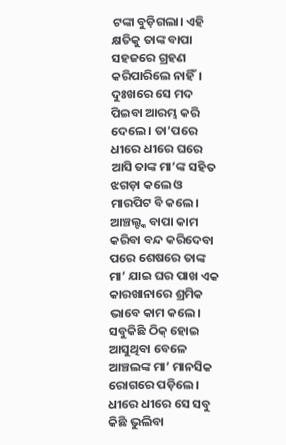ଟଙ୍କା ବୁଡ଼ିଗଲା। ଏହି କ୍ଷତିକୁ ତାଙ୍କ ବାପା ସହଜରେ ଗ୍ରହଣ କରିପାରିଲେ ନାହିଁ। ଦୁଃଖରେ ସେ ମଦ ପିଇବା ଆରମ୍ଭ କରି ଦେଲେ। ତା’ପରେ ଧୀରେ ଧୀରେ ଘରେ ଆସି ତାଙ୍କ ମା’ଙ୍କ ସହିତ ଝଗଡ଼ା କଲେ ଓ ମାରପିଟ ବି କଲେ। ଆଞ୍ଚଲ୍ଙ୍କ ବାପା କାମ କରିବା ବନ୍ଦ କରିଦେବା ପରେ ଶେଷରେ ତାଙ୍କ ମା’ ଯାଇ ଘର ପାଖ ଏକ କାରଖାନାରେ ଶ୍ରମିକ ଭାବେ କାମ କଲେ।
ସବୁକିଛି ଠିକ୍ ହୋଇ ଆସୁଥିବା ବେଳେ ଆଞ୍ଚଲଙ୍କ ମା’ ମାନସିକ ରୋଗରେ ପଡ଼ିଲେ। ଧୀରେ ଧୀରେ ସେ ସବୁ କିଛି ଭୁଲିବା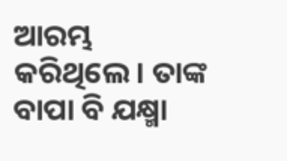ଆରମ୍ଭ କରିଥିଲେ। ତାଙ୍କ ବାପା ବି ଯକ୍ଷ୍ମା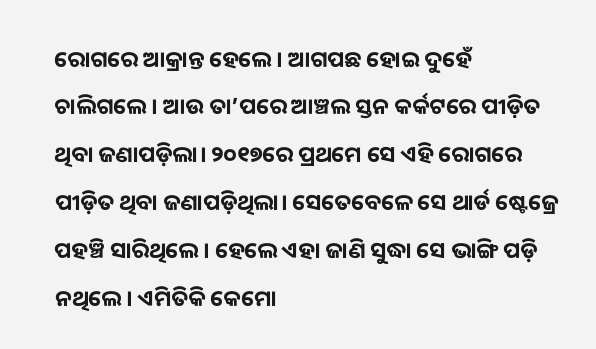ରୋଗରେ ଆକ୍ରାନ୍ତ ହେଲେ। ଆଗପଛ ହୋଇ ଦୁହେଁ ଚାଲିଗଲେ। ଆଉ ତା’ପରେ ଆଞ୍ଚଲ ସ୍ତନ କର୍କଟରେ ପୀଡ଼ିତ ଥିବା ଜଣାପଡ଼ିଲା। ୨୦୧୭ରେ ପ୍ରଥମେ ସେ ଏହି ରୋଗରେ ପୀଡ଼ିତ ଥିବା ଜଣାପଡ଼ିଥିଲା। ସେତେବେଳେ ସେ ଥାର୍ଡ ଷ୍ଟେଜ୍ରେ ପହଞ୍ଚି ସାରିଥିଲେ। ହେଲେ ଏହା ଜାଣି ସୁଦ୍ଧା ସେ ଭାଙ୍ଗି ପଡ଼ି ନଥିଲେ। ଏମିତିକି କେମୋ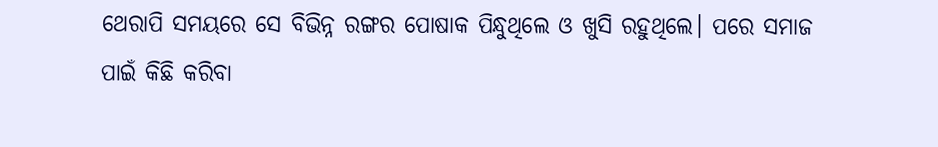ଥେରାପି ସମୟରେ ସେ ବିଭିନ୍ନ ରଙ୍ଗର ପୋଷାକ ପିନ୍ଧୁଥିଲେ ଓ ଖୁସି ରହୁଥିଲେ। ପରେ ସମାଜ ପାଇଁ କିଛି କରିବା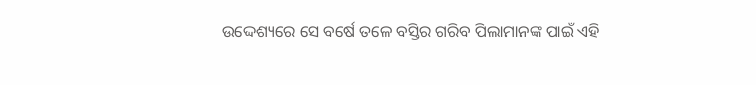ଉଦ୍ଦେଶ୍ୟରେ ସେ ବର୍ଷେ ତଳେ ବସ୍ତିର ଗରିବ ପିଲାମାନଙ୍କ ପାଇଁ ଏହି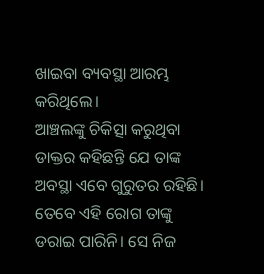ଖାଇବା ବ୍ୟବସ୍ଥା ଆରମ୍ଭ କରିଥିଲେ।
ଆଞ୍ଚଲଙ୍କୁ ଚିକିତ୍ସା କରୁଥିବା ଡାକ୍ତର କହିଛନ୍ତି ଯେ ତାଙ୍କ ଅବସ୍ଥା ଏବେ ଗୁରୁତର ରହିଛି। ତେବେ ଏହି ରୋଗ ତାଙ୍କୁ ଡରାଇ ପାରିନି। ସେ ନିଜ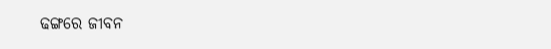ଢଙ୍ଗରେ ଜୀବନ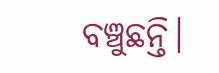ବଞ୍ଚୁଛନ୍ତି।